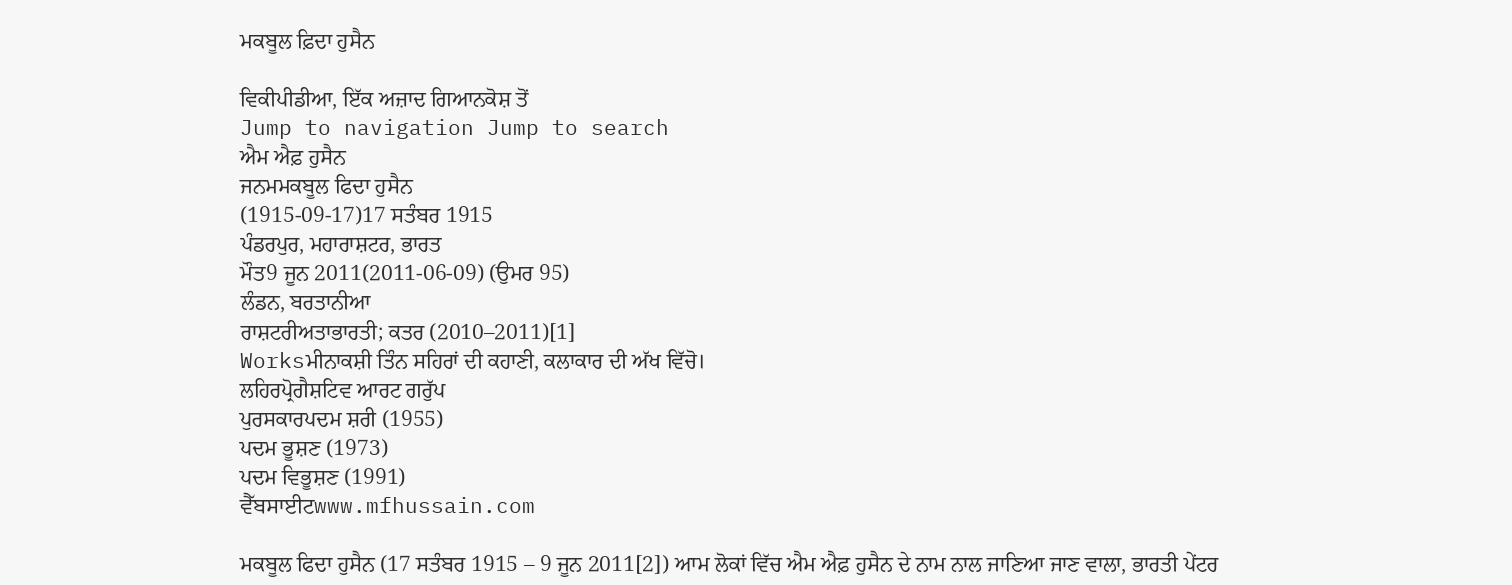ਮਕਬੂਲ ਫ਼ਿਦਾ ਹੁਸੈਨ

ਵਿਕੀਪੀਡੀਆ, ਇੱਕ ਅਜ਼ਾਦ ਗਿਆਨਕੋਸ਼ ਤੋਂ
Jump to navigation Jump to search
ਐਮ ਐਫ਼ ਹੁਸੈਨ
ਜਨਮਮਕਬੂਲ ਫਿਦਾ ਹੁਸੈਨ
(1915-09-17)17 ਸਤੰਬਰ 1915
ਪੰਡਰਪੁਰ, ਮਹਾਰਾਸ਼ਟਰ, ਭਾਰਤ
ਮੌਤ9 ਜੂਨ 2011(2011-06-09) (ਉਮਰ 95)
ਲੰਡਨ, ਬਰਤਾਨੀਆ
ਰਾਸ਼ਟਰੀਅਤਾਭਾਰਤੀ; ਕਤਰ (2010–2011)[1]
Worksਮੀਨਾਕਸ਼ੀ ਤਿੰਨ ਸਹਿਰਾਂ ਦੀ ਕਹਾਣੀ, ਕਲਾਕਾਰ ਦੀ ਅੱਖ ਵਿੱਚੋ।
ਲਹਿਰਪ੍ਰੋਗੈਸ਼ਟਿਵ ਆਰਟ ਗਰੁੱਪ
ਪੁਰਸਕਾਰਪਦਮ ਸ਼ਰੀ (1955)
ਪਦਮ ਭੂਸ਼ਣ (1973)
ਪਦਮ ਵਿਭੂਸ਼ਣ (1991)
ਵੈੱਬਸਾਈਟwww.mfhussain.com

ਮਕਬੂਲ ਫਿਦਾ ਹੁਸੈਨ (17 ਸਤੰਬਰ 1915 – 9 ਜੂਨ 2011[2]) ਆਮ ਲੋਕਾਂ ਵਿੱਚ ਐਮ ਐਫ਼ ਹੁਸੈਨ ਦੇ ਨਾਮ ਨਾਲ ਜਾਣਿਆ ਜਾਣ ਵਾਲਾ, ਭਾਰਤੀ ਪੇਂਟਰ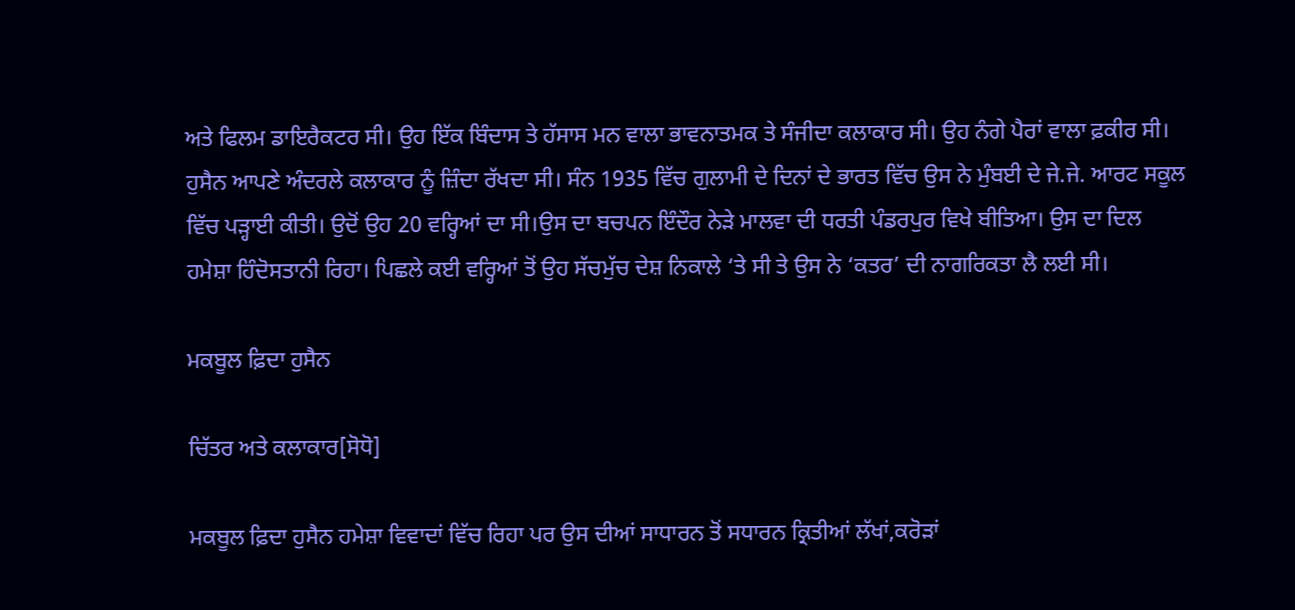ਅਤੇ ਫਿਲਮ ਡਾਇਰੈਕਟਰ ਸੀ। ਉਹ ਇੱਕ ਬਿੰਦਾਸ ਤੇ ਹੱਸਾਸ ਮਨ ਵਾਲਾ ਭਾਵਨਾਤਮਕ ਤੇ ਸੰਜੀਦਾ ਕਲਾਕਾਰ ਸੀ। ਉਹ ਨੰਗੇ ਪੈਰਾਂ ਵਾਲਾ ਫ਼ਕੀਰ ਸੀ। ਹੁਸੈਨ ਆਪਣੇ ਅੰਦਰਲੇ ਕਲਾਕਾਰ ਨੂੰ ਜ਼ਿੰਦਾ ਰੱਖਦਾ ਸੀ। ਸੰਨ 1935 ਵਿੱਚ ਗੁਲਾਮੀ ਦੇ ਦਿਨਾਂ ਦੇ ਭਾਰਤ ਵਿੱਚ ਉਸ ਨੇ ਮੁੰਬਈ ਦੇ ਜੇ.ਜੇ. ਆਰਟ ਸਕੂਲ ਵਿੱਚ ਪੜ੍ਹਾਈ ਕੀਤੀ। ਉਦੋਂ ਉਹ 20 ਵਰ੍ਹਿਆਂ ਦਾ ਸੀ।ਉਸ ਦਾ ਬਚਪਨ ਇੰਦੌਰ ਨੇੜੇ ਮਾਲਵਾ ਦੀ ਧਰਤੀ ਪੰਡਰਪੁਰ ਵਿਖੇ ਬੀਤਿਆ। ਉਸ ਦਾ ਦਿਲ ਹਮੇਸ਼ਾ ਹਿੰਦੋਸਤਾਨੀ ਰਿਹਾ। ਪਿਛਲੇ ਕਈ ਵਰ੍ਹਿਆਂ ਤੋਂ ਉਹ ਸੱਚਮੁੱਚ ਦੇਸ਼ ਨਿਕਾਲੇ ‘ਤੇ ਸੀ ਤੇ ਉਸ ਨੇ ‘ਕਤਰ’ ਦੀ ਨਾਗਰਿਕਤਾ ਲੈ ਲਈ ਸੀ।

ਮਕਬੂਲ ਫ਼ਿਦਾ ਹੁਸੈਨ

ਚਿੱਤਰ ਅਤੇ ਕਲਾਕਾਰ[ਸੋਧੋ]

ਮਕਬੂਲ ਫ਼ਿਦਾ ਹੁਸੈਨ ਹਮੇਸ਼ਾ ਵਿਵਾਦਾਂ ਵਿੱਚ ਰਿਹਾ ਪਰ ਉਸ ਦੀਆਂ ਸਾਧਾਰਨ ਤੋਂ ਸਧਾਰਨ ਕ੍ਰਿਤੀਆਂ ਲੱਖਾਂ,ਕਰੋੜਾਂ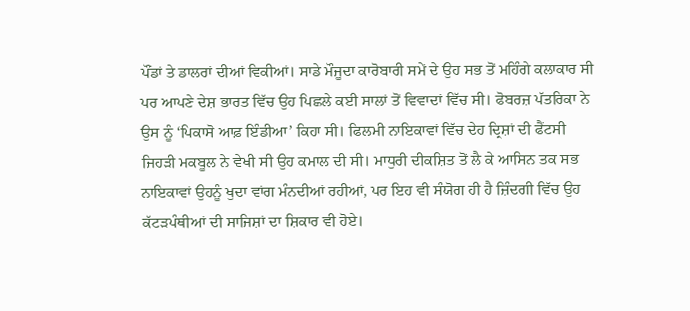ਪੌਂਡਾਂ ਤੇ ਡਾਲਰਾਂ ਦੀਆਂ ਵਿਕੀਆਂ। ਸਾਡੇ ਮੌਜੂਦਾ ਕਾਰੋਬਾਰੀ ਸਮੇਂ ਦੇ ਉਹ ਸਭ ਤੋਂ ਮਹਿੰਗੇ ਕਲਾਕਾਰ ਸੀ ਪਰ ਆਪਣੇ ਦੇਸ਼ ਭਾਰਤ ਵਿੱਚ ਉਹ ਪਿਛਲੇ ਕਈ ਸਾਲਾਂ ਤੋਂ ਵਿਵਾਦਾਂ ਵਿੱਚ ਸੀ। ਫੋਬਰਜ਼ ਪੱਤਰਿਕਾ ਨੇ ਉਸ ਨੂੰ ‘ਪਿਕਾਸੋ ਆਫ਼ ਇੰਡੀਆ’ ਕਿਹਾ ਸੀ। ਫਿਲਮੀ ਨਾਇਕਾਵਾਂ ਵਿੱਚ ਦੇਹ ਦ੍ਰਿਸ਼ਾਂ ਦੀ ਫੈਂਟਸੀ ਜਿਹੜੀ ਮਕਬੂਲ ਨੇ ਵੇਖੀ ਸੀ ਉਹ ਕਮਾਲ ਦੀ ਸੀ। ਮਾਧੁਰੀ ਦੀਕਸ਼ਿਤ ਤੋਂ ਲੈ ਕੇ ਆਸਿਨ ਤਕ ਸਭ ਨਾਇਕਾਵਾਂ ਉਹਨੂੰ ਖੁਦਾ ਵਾਂਗ ਮੰਨਦੀਆਂ ਰਹੀਆਂ, ਪਰ ਇਹ ਵੀ ਸੰਯੋਗ ਹੀ ਹੈ ਜ਼ਿੰਦਗੀ ਵਿੱਚ ਉਹ ਕੱਟੜਪੰਥੀਆਂ ਦੀ ਸਾਜਿਸ਼ਾਂ ਦਾ ਸ਼ਿਕਾਰ ਵੀ ਹੋਏ।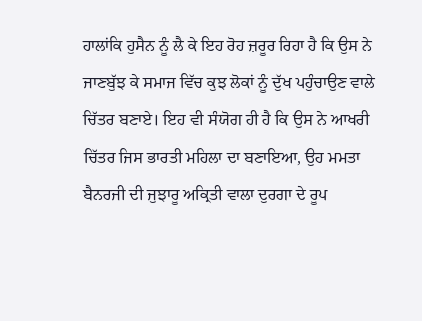ਹਾਲਾਂਕਿ ਹੁਸੈਨ ਨੂੰ ਲੈ ਕੇ ਇਹ ਰੋਹ ਜ਼ਰੂਰ ਰਿਹਾ ਹੈ ਕਿ ਉਸ ਨੇ ਜਾਣਬੁੱਝ ਕੇ ਸਮਾਜ ਵਿੱਚ ਕੁਝ ਲੋਕਾਂ ਨੂੰ ਦੁੱਖ ਪਹੁੰਚਾਉਣ ਵਾਲੇ ਚਿੱਤਰ ਬਣਾਏ। ਇਹ ਵੀ ਸੰਯੋਗ ਹੀ ਹੈ ਕਿ ਉਸ ਨੇ ਆਖਰੀ ਚਿੱਤਰ ਜਿਸ ਭਾਰਤੀ ਮਹਿਲਾ ਦਾ ਬਣਾਇਆ, ਉਹ ਮਮਤਾ ਬੈਨਰਜੀ ਦੀ ਜੁਝਾਰੂ ਅਕ੍ਰਿਤੀ ਵਾਲਾ ਦੁਰਗਾ ਦੇ ਰੂਪ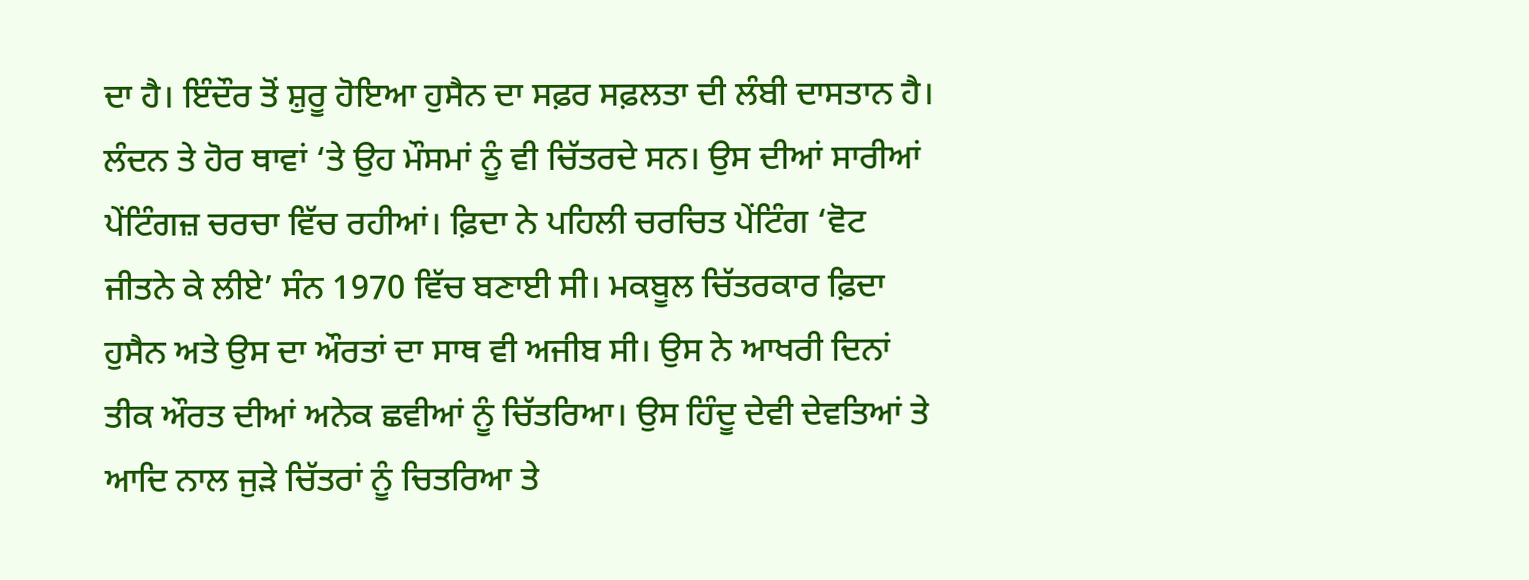ਦਾ ਹੈ। ਇੰਦੌਰ ਤੋਂ ਸ਼ੁਰੂ ਹੋਇਆ ਹੁਸੈਨ ਦਾ ਸਫ਼ਰ ਸਫ਼ਲਤਾ ਦੀ ਲੰਬੀ ਦਾਸਤਾਨ ਹੈ। ਲੰਦਨ ਤੇ ਹੋਰ ਥਾਵਾਂ ‘ਤੇ ਉਹ ਮੌਸਮਾਂ ਨੂੰ ਵੀ ਚਿੱਤਰਦੇ ਸਨ। ਉਸ ਦੀਆਂ ਸਾਰੀਆਂ ਪੇਂਟਿੰਗਜ਼ ਚਰਚਾ ਵਿੱਚ ਰਹੀਆਂ। ਫ਼ਿਦਾ ਨੇ ਪਹਿਲੀ ਚਰਚਿਤ ਪੇਂਟਿੰਗ ‘ਵੋਟ ਜੀਤਨੇ ਕੇ ਲੀਏ’ ਸੰਨ 1970 ਵਿੱਚ ਬਣਾਈ ਸੀ। ਮਕਬੂਲ ਚਿੱਤਰਕਾਰ ਫ਼ਿਦਾ ਹੁਸੈਨ ਅਤੇ ਉਸ ਦਾ ਔਰਤਾਂ ਦਾ ਸਾਥ ਵੀ ਅਜੀਬ ਸੀ। ਉਸ ਨੇ ਆਖਰੀ ਦਿਨਾਂ ਤੀਕ ਔਰਤ ਦੀਆਂ ਅਨੇਕ ਛਵੀਆਂ ਨੂੰ ਚਿੱਤਰਿਆ। ਉਸ ਹਿੰਦੂ ਦੇਵੀ ਦੇਵਤਿਆਂ ਤੇ ਆਦਿ ਨਾਲ ਜੁੜੇ ਚਿੱਤਰਾਂ ਨੂੰ ਚਿਤਰਿਆ ਤੇ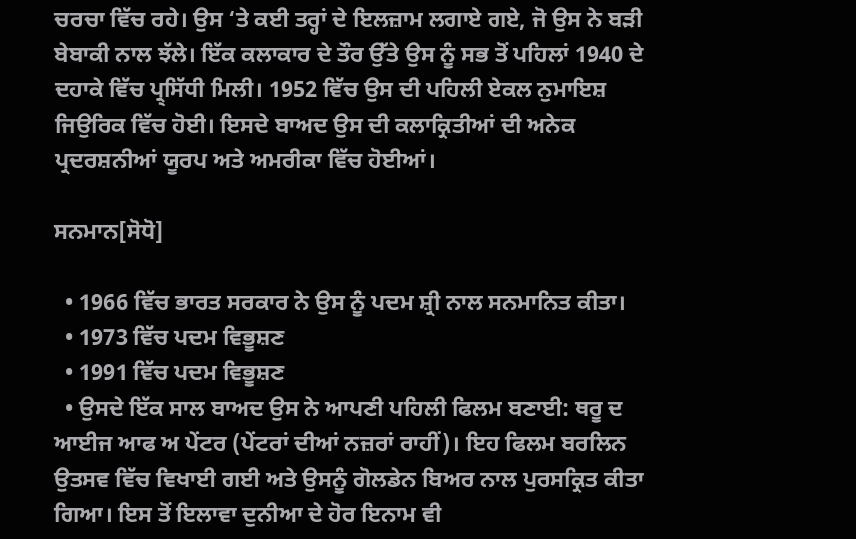ਚਰਚਾ ਵਿੱਚ ਰਹੇ। ਉਸ ‘ਤੇ ਕਈ ਤਰ੍ਹਾਂ ਦੇ ਇਲਜ਼ਾਮ ਲਗਾਏ ਗਏ, ਜੋ ਉਸ ਨੇ ਬੜੀ ਬੇਬਾਕੀ ਨਾਲ ਝੱਲੇ। ਇੱਕ ਕਲਾਕਾਰ ਦੇ ਤੌਰ ਉੱਤੇ ਉਸ ਨੂੰ ਸਭ ਤੋਂ ਪਹਿਲਾਂ 1940 ਦੇ ਦਹਾਕੇ ਵਿੱਚ ਪ੍ਰ੍ਸਿੱਧੀ ਮਿਲੀ। 1952 ਵਿੱਚ ਉਸ ਦੀ ਪਹਿਲੀ ਏਕਲ ਨੁਮਾਇਸ਼ ਜਿਉਰਿਕ ਵਿੱਚ ਹੋਈ। ਇਸਦੇ ਬਾਅਦ ਉਸ ਦੀ ਕਲਾਕ੍ਰਿਤੀਆਂ ਦੀ ਅਨੇਕ ਪ੍ਰਦਰਸ਼ਨੀਆਂ ਯੂਰਪ ਅਤੇ ਅਮਰੀਕਾ ਵਿੱਚ ਹੋਈਆਂ।

ਸਨਮਾਨ[ਸੋਧੋ]

  • 1966 ਵਿੱਚ ਭਾਰਤ ਸਰਕਾਰ ਨੇ ਉਸ ਨੂੰ ਪਦਮ ਸ਼੍ਰੀ ਨਾਲ ਸਨਮਾਨਿਤ ਕੀਤਾ।
  • 1973 ਵਿੱਚ ਪਦਮ ਵਿਭੂਸ਼ਣ
  • 1991 ਵਿੱਚ ਪਦਮ ਵਿਭੂਸ਼ਣ
  • ਉਸਦੇ ਇੱਕ ਸਾਲ ਬਾਅਦ ਉਸ ਨੇ ਆਪਣੀ ਪਹਿਲੀ ਫਿਲਮ ਬਣਾਈ: ਥਰੂ ਦ ਆਈਜ ਆਫ ਅ ਪੇਂਟਰ (ਪੇਂਟਰਾਂ ਦੀਆਂ ਨਜ਼ਰਾਂ ਰਾਹੀਂ)। ਇਹ ਫਿਲਮ ਬਰਲਿਨ ਉਤਸਵ ਵਿੱਚ ਵਿਖਾਈ ਗਈ ਅਤੇ ਉਸਨੂੰ ਗੋਲਡੇਨ ਬਿਅਰ ਨਾਲ ਪੁਰਸਕ੍ਰਿਤ ਕੀਤਾ ਗਿਆ। ਇਸ ਤੋਂ ਇਲਾਵਾ ਦੁਨੀਆ ਦੇ ਹੋਰ ਇਨਾਮ ਵੀ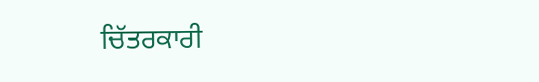ਚਿੱਤਰਕਾਰੀ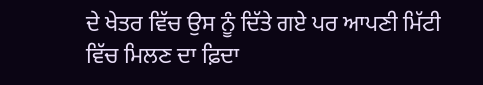ਦੇ ਖੇਤਰ ਵਿੱਚ ਉਸ ਨੂੰ ਦਿੱਤੇ ਗਏ ਪਰ ਆਪਣੀ ਮਿੱਟੀ ਵਿੱਚ ਮਿਲਣ ਦਾ ਫ਼ਿਦਾ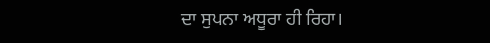ਦਾ ਸੁਪਨਾ ਅਧੂਰਾ ਹੀ ਰਿਹਾ।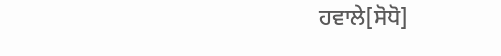ਹਵਾਲੇ[ਸੋਧੋ]